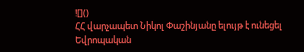![]()
ՀՀ վարչապետ Նիկոլ Փաշինյանը ելույթ է ունեցել Եվրոպական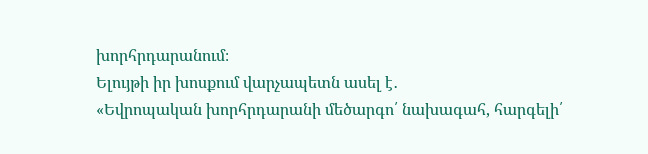խորհրդարանում։
Ելույթի իր խոսքում վարչապետն ասել է․
«Եվրոպական խորհրդարանի մեծարգո՛ նախագահ, հարգելի՛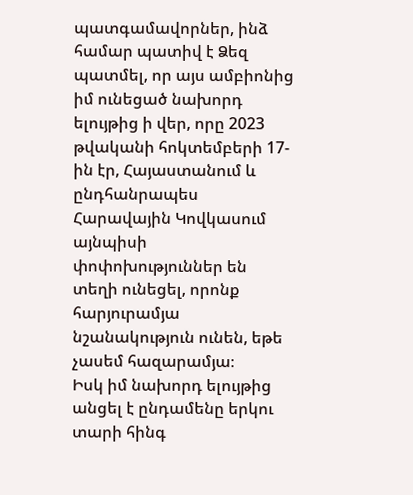պատգամավորներ, ինձ համար պատիվ է Ձեզ պատմել, որ այս ամբիոնից իմ ունեցած նախորդ ելույթից ի վեր, որը 2023 թվականի հոկտեմբերի 17-ին էր, Հայաստանում և ընդհանրապես Հարավային Կովկասում այնպիսի փոփոխություններ են տեղի ունեցել, որոնք հարյուրամյա նշանակություն ունեն, եթե չասեմ հազարամյա։
Իսկ իմ նախորդ ելույթից անցել է ընդամենը երկու տարի հինգ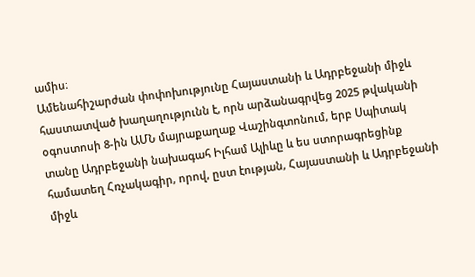ամիս։
Ամենահիշարժան փոփոխությունը Հայաստանի և Ադրբեջանի միջև հաստատված խաղաղությունն է, որն արձանագրվեց 2025 թվականի օգոստոսի 8-ին ԱՄՆ մայրաքաղաք Վաշինգտոնում, երբ Սպիտակ տանը Ադրբեջանի նախագահ Իլհամ Ալիևը և ես ստորագրեցինք համատեղ Հռչակագիր, որով, ըստ էության, Հայաստանի և Ադրբեջանի միջև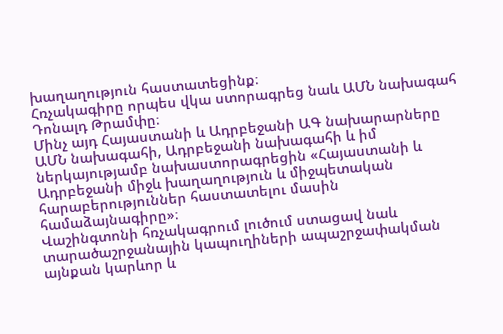խաղաղություն հաստատեցինք։
Հռչակագիրը որպես վկա ստորագրեց նաև ԱՄՆ նախագահ Դոնալդ Թրամփը։
Մինչ այդ Հայաստանի և Ադրբեջանի ԱԳ նախարարները ԱՄՆ նախագահի, Ադրբեջանի նախագահի և իմ ներկայությամբ նախաստորագրեցին «Հայաստանի և Ադրբեջանի միջև խաղաղություն և միջպետական հարաբերություններ հաստատելու մասին համաձայնագիրը»։
Վաշինգտոնի հռչակագրում լուծում ստացավ նաև տարածաշրջանային կապուղիների ապաշրջափակման այնքան կարևոր և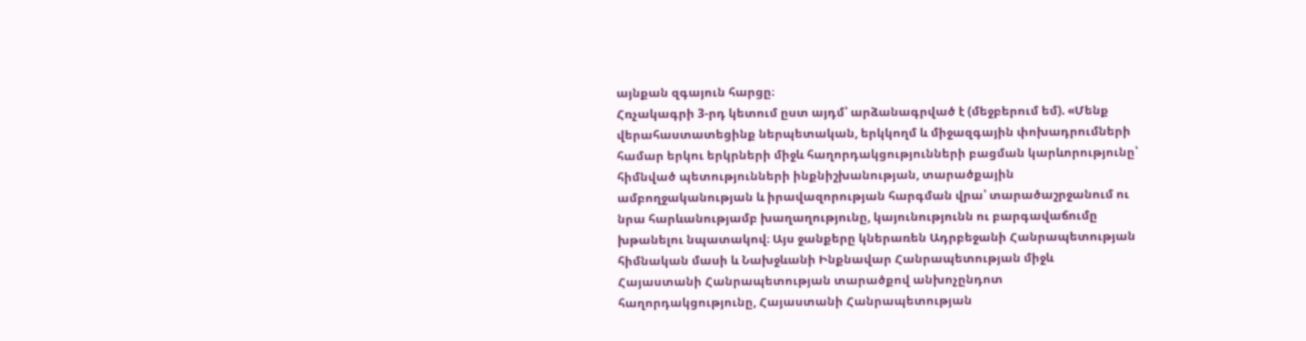այնքան զգայուն հարցը։
Հռչակագրի 3-րդ կետում ըստ այդմ՝ արձանագրված է (մեջբերում եմ). «Մենք վերահաստատեցինք ներպետական, երկկողմ և միջազգային փոխադրումների համար երկու երկրների միջև հաղորդակցությունների բացման կարևորությունը՝ հիմնված պետությունների ինքնիշխանության, տարածքային ամբողջականության և իրավազորության հարգման վրա՝ տարածաշրջանում ու նրա հարևանությամբ խաղաղությունը, կայունությունն ու բարգավաճումը խթանելու նպատակով։ Այս ջանքերը կներառեն Ադրբեջանի Հանրապետության հիմնական մասի և Նախջևանի Ինքնավար Հանրապետության միջև Հայաստանի Հանրապետության տարածքով անխոչընդոտ հաղորդակցությունը, Հայաստանի Հանրապետության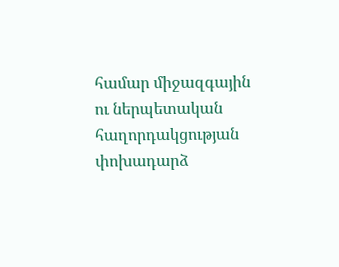համար միջազգային ու ներպետական հաղորդակցության փոխադարձ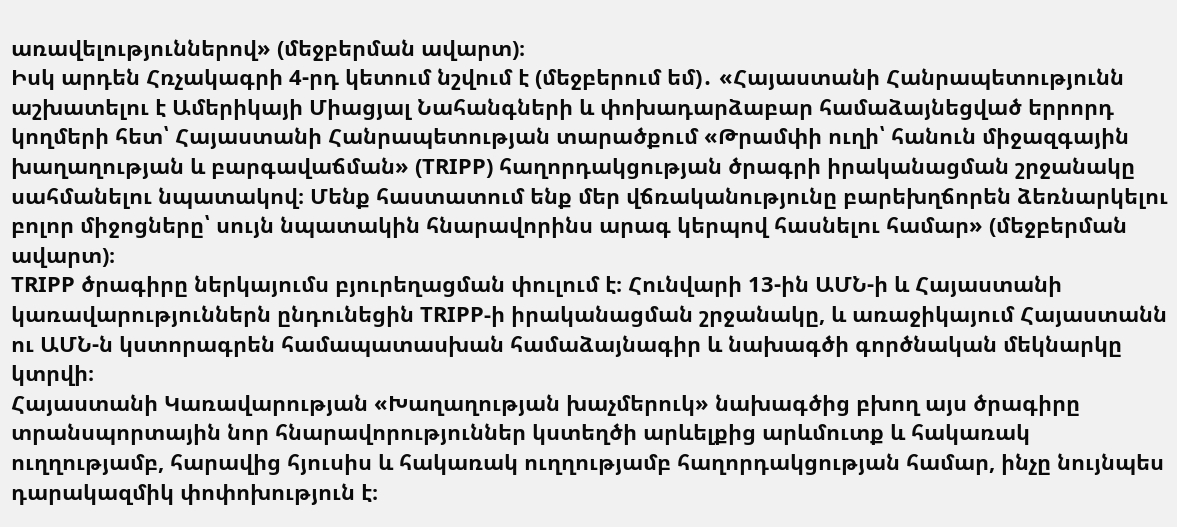առավելություններով» (մեջբերման ավարտ)։
Իսկ արդեն Հռչակագրի 4-րդ կետում նշվում է (մեջբերում եմ)․ «Հայաստանի Հանրապետությունն աշխատելու է Ամերիկայի Միացյալ Նահանգների և փոխադարձաբար համաձայնեցված երրորդ կողմերի հետ՝ Հայաստանի Հանրապետության տարածքում «Թրամփի ուղի՝ հանուն միջազգային խաղաղության և բարգավաճման» (TRIPP) հաղորդակցության ծրագրի իրականացման շրջանակը սահմանելու նպատակով։ Մենք հաստատում ենք մեր վճռականությունը բարեխղճորեն ձեռնարկելու բոլոր միջոցները՝ սույն նպատակին հնարավորինս արագ կերպով հասնելու համար» (մեջբերման ավարտ)։
TRIPP ծրագիրը ներկայումս բյուրեղացման փուլում է։ Հունվարի 13-ին ԱՄՆ-ի և Հայաստանի կառավարություններն ընդունեցին TRIPP-ի իրականացման շրջանակը, և առաջիկայում Հայաստանն ու ԱՄՆ-ն կստորագրեն համապատասխան համաձայնագիր և նախագծի գործնական մեկնարկը կտրվի։
Հայաստանի Կառավարության «Խաղաղության խաչմերուկ» նախագծից բխող այս ծրագիրը տրանսպորտային նոր հնարավորություններ կստեղծի արևելքից արևմուտք և հակառակ ուղղությամբ, հարավից հյուսիս և հակառակ ուղղությամբ հաղորդակցության համար, ինչը նույնպես դարակազմիկ փոփոխություն է։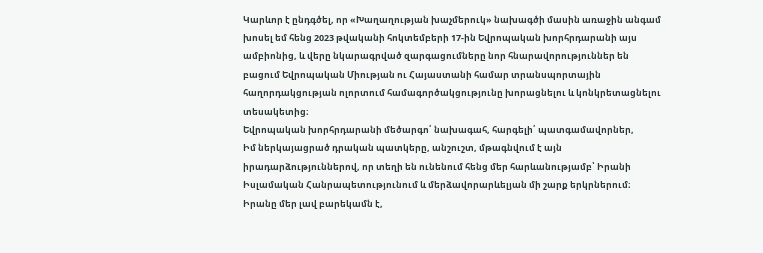Կարևոր է ընդգծել, որ «Խաղաղության խաչմերուկ» նախագծի մասին առաջին անգամ խոսել եմ հենց 2023 թվականի հոկտեմբերի 17-ին Եվրոպական խորհրդարանի այս ամբիոնից, և վերը նկարագրված զարգացումները նոր հնարավորություններ են բացում Եվրոպական Միության ու Հայաստանի համար տրանսպորտային հաղորդակցության ոլորտում համագործակցությունը խորացնելու և կոնկրետացնելու տեսակետից։
Եվրոպական խորհրդարանի մեծարգո՛ նախագահ, հարգելի՛ պատգամավորներ,
Իմ ներկայացրած դրական պատկերը, անշուշտ, մթագնվում է այն իրադարձություններով, որ տեղի են ունենում հենց մեր հարևանությամբ՝ Իրանի Իսլամական Հանրապետությունում և մերձավորարևելյան մի շարք երկրներում։ Իրանը մեր լավ բարեկամն է,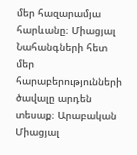մեր հազարամյա հարևանը։ Միացյալ Նահանգների հետ մեր հարաբերությունների ծավալը արդեն տեսաք։ Արաբական Միացյալ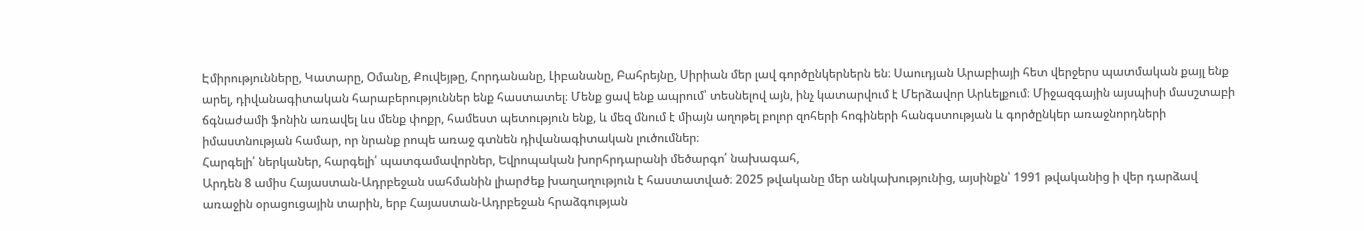Էմիրությունները, Կատարը, Օմանը, Քուվեյթը, Հորդանանը, Լիբանանը, Բահրեյնը, Սիրիան մեր լավ գործընկերներն են։ Սաուդյան Արաբիայի հետ վերջերս պատմական քայլ ենք արել, դիվանագիտական հարաբերություններ ենք հաստատել։ Մենք ցավ ենք ապրում՝ տեսնելով այն, ինչ կատարվում է Մերձավոր Արևելքում։ Միջազգային այսպիսի մասշտաբի ճգնաժամի ֆոնին առավել ևս մենք փոքր, համեստ պետություն ենք, և մեզ մնում է միայն աղոթել բոլոր զոհերի հոգիների հանգստության և գործընկեր առաջնորդների իմաստնության համար, որ նրանք րոպե առաջ գտնեն դիվանագիտական լուծումներ։
Հարգելի՛ ներկաներ, հարգելի՛ պատգամավորներ, Եվրոպական խորհրդարանի մեծարգո՛ նախագահ,
Արդեն 8 ամիս Հայաստան-Ադրբեջան սահմանին լիարժեք խաղաղություն է հաստատված։ 2025 թվականը մեր անկախությունից, այսինքն՝ 1991 թվականից ի վեր դարձավ առաջին օրացուցային տարին, երբ Հայաստան-Ադրբեջան հրաձգության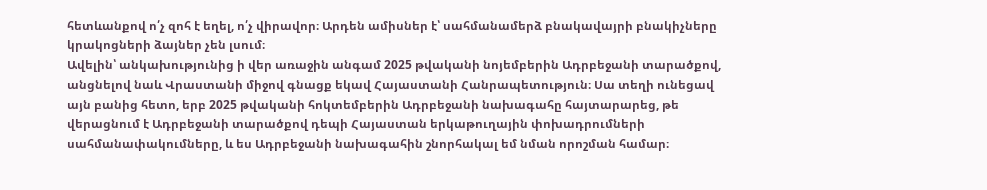հետևանքով ո՛չ զոհ է եղել, ո՛չ վիրավոր։ Արդեն ամիսներ է՝ սահմանամերձ բնակավայրի բնակիչները կրակոցների ձայներ չեն լսում։
Ավելին՝ անկախությունից ի վեր առաջին անգամ 2025 թվականի նոյեմբերին Ադրբեջանի տարածքով, անցնելով նաև Վրաստանի միջով գնացք եկավ Հայաստանի Հանրապետություն։ Սա տեղի ունեցավ այն բանից հետո, երբ 2025 թվականի հոկտեմբերին Ադրբեջանի նախագահը հայտարարեց, թե վերացնում է Ադրբեջանի տարածքով դեպի Հայաստան երկաթուղային փոխադրումների սահմանափակումները, և ես Ադրբեջանի նախագահին շնորհակալ եմ նման որոշման համար։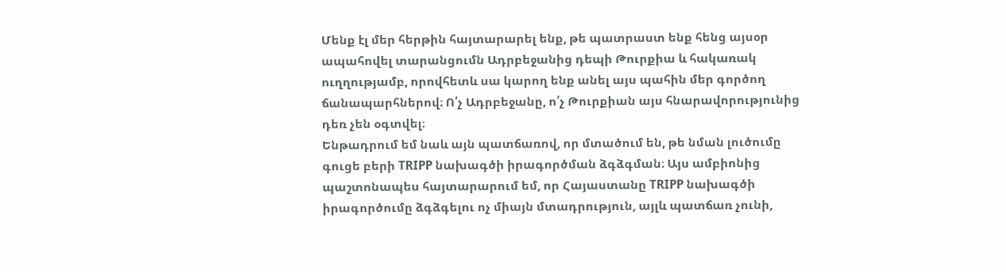Մենք էլ մեր հերթին հայտարարել ենք, թե պատրաստ ենք հենց այսօր ապահովել տարանցումն Ադրբեջանից դեպի Թուրքիա և հակառակ ուղղությամբ, որովհետև սա կարող ենք անել այս պահին մեր գործող ճանապարհներով։ Ո՛չ Ադրբեջանը, ո՛չ Թուրքիան այս հնարավորությունից դեռ չեն օգտվել։
Ենթադրում եմ նաև այն պատճառով, որ մտածում են, թե նման լուծումը գուցե բերի TRIPP նախագծի իրագործման ձգձգման։ Այս ամբիոնից պաշտոնապես հայտարարում եմ, որ Հայաստանը TRIPP նախագծի իրագործումը ձգձգելու ոչ միայն մտադրություն, այլև պատճառ չունի,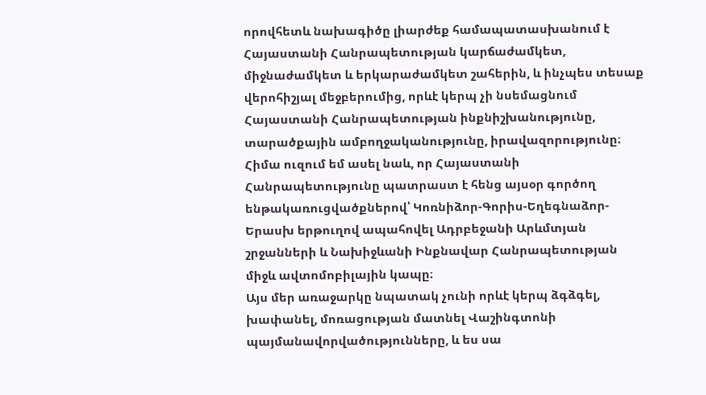որովհետև նախագիծը լիարժեք համապատասխանում է Հայաստանի Հանրապետության կարճաժամկետ, միջնաժամկետ և երկարաժամկետ շահերին, և ինչպես տեսաք վերոհիշյալ մեջբերումից, որևէ կերպ չի նսեմացնում Հայաստանի Հանրապետության ինքնիշխանությունը, տարածքային ամբողջականությունը, իրավազորությունը։
Հիմա ուզում եմ ասել նաև, որ Հայաստանի Հանրապետությունը պատրաստ է հենց այսօր գործող ենթակառուցվածքներով՝ Կոռնիձոր-Գորիս-Եղեգնաձոր-Երասխ երթուղով ապահովել Ադրբեջանի Արևմտյան շրջանների և Նախիջևանի Ինքնավար Հանրապետության միջև ավտոմոբիլային կապը։
Այս մեր առաջարկը նպատակ չունի որևէ կերպ ձգձգել, խափանել, մոռացության մատնել Վաշինգտոնի պայմանավորվածությունները, և ես սա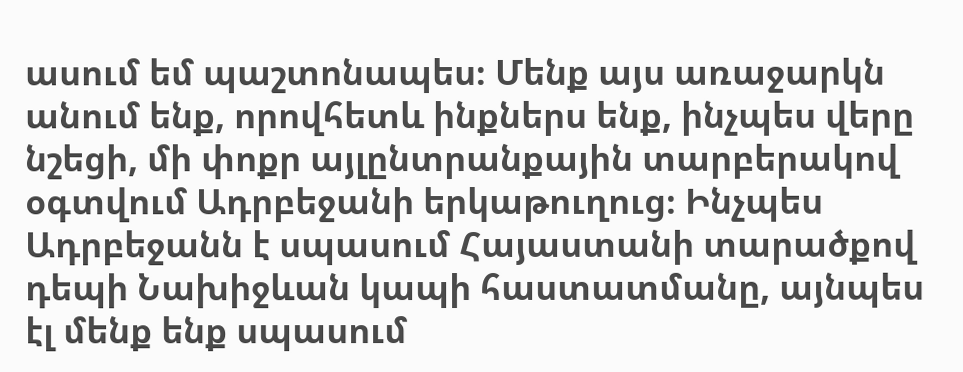ասում եմ պաշտոնապես։ Մենք այս առաջարկն անում ենք, որովհետև ինքներս ենք, ինչպես վերը նշեցի, մի փոքր այլընտրանքային տարբերակով օգտվում Ադրբեջանի երկաթուղուց։ Ինչպես Ադրբեջանն է սպասում Հայաստանի տարածքով դեպի Նախիջևան կապի հաստատմանը, այնպես էլ մենք ենք սպասում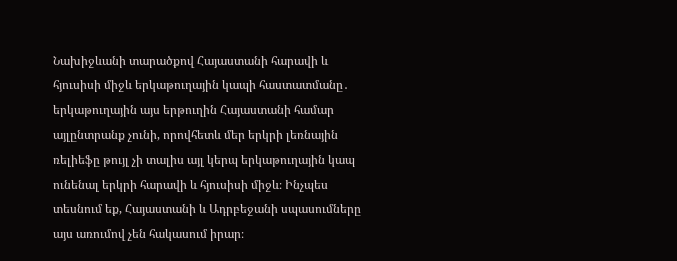Նախիջևանի տարածքով Հայաստանի հարավի և հյուսիսի միջև երկաթուղային կապի հաստատմանը․ երկաթուղային այս երթուղին Հայաստանի համար այլընտրանք չունի, որովհետև մեր երկրի լեռնային ռելիեֆը թույլ չի տալիս այլ կերպ երկաթուղային կապ ունենալ երկրի հարավի և հյուսիսի միջև։ Ինչպես տեսնում եք, Հայաստանի և Ադրբեջանի սպասումները այս առումով չեն հակասում իրար։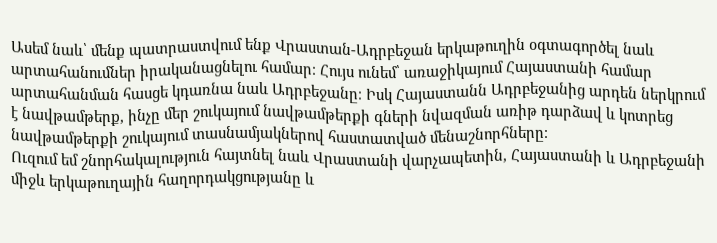Ասեմ նաև՝ մենք պատրաստվում ենք Վրաստան-Ադրբեջան երկաթուղին օգտագործել նաև արտահանումներ իրականացնելու համար։ Հույս ունեմ՝ առաջիկայում Հայաստանի համար արտահանման հասցե կդառնա նաև Ադրբեջանը։ Իսկ Հայաստանն Ադրբեջանից արդեն ներկրում է նավթամթերք, ինչը մեր շուկայում նավթամթերքի գների նվազման առիթ դարձավ և կոտրեց նավթամթերքի շուկայում տասնամյակներով հաստատված մենաշնորհները։
Ուզում եմ շնորհակալություն հայտնել նաև Վրաստանի վարչապետին, Հայաստանի և Ադրբեջանի միջև երկաթուղային հաղորդակցությանը և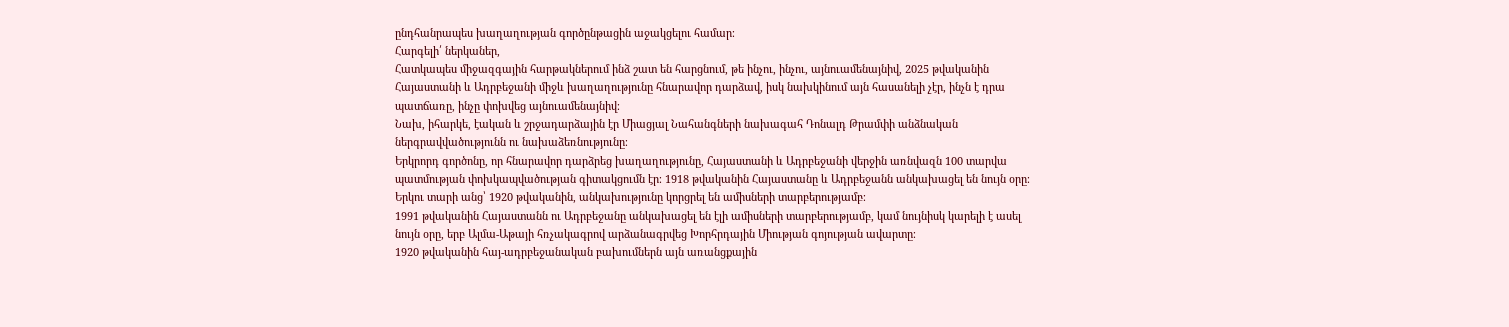ընդհանրապես խաղաղության գործընթացին աջակցելու համար։
Հարգելի՛ ներկաներ,
Հատկապես միջազգային հարթակներում ինձ շատ են հարցնում, թե ինչու, ինչու, այնուամենայնիվ, 2025 թվականին Հայաստանի և Ադրբեջանի միջև խաղաղությունը հնարավոր դարձավ, իսկ նախկինում այն հասանելի չէր, ինչն է դրա պատճառը, ինչը փոխվեց այնուամենայնիվ։
Նախ, իհարկե, էական և շրջադարձային էր Միացյալ Նահանգների նախագահ Դոնալդ Թրամփի անձնական ներգրավվածությունն ու նախաձեռնությունը։
Երկրորդ գործոնը, որ հնարավոր դարձրեց խաղաղությունը, Հայաստանի և Ադրբեջանի վերջին առնվազն 100 տարվա պատմության փոխկապվածության գիտակցումն էր։ 1918 թվականին Հայաստանը և Ադրբեջանն անկախացել են նույն օրը։ Երկու տարի անց՝ 1920 թվականին, անկախությունը կորցրել են ամիսների տարբերությամբ։
1991 թվականին Հայաստանն ու Ադրբեջանը անկախացել են էլի ամիսների տարբերությամբ, կամ նույնիսկ կարելի է ասել նույն օրը, երբ Ալմա-Աթայի հռչակագրով արձանագրվեց Խորհրդային Միության գոյության ավարտը։
1920 թվականին հայ-ադրբեջանական բախումներն այն առանցքային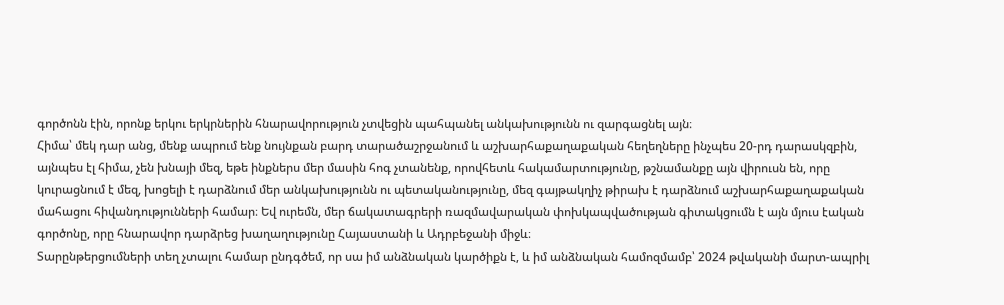գործոնն էին, որոնք երկու երկրներին հնարավորություն չտվեցին պահպանել անկախությունն ու զարգացնել այն։
Հիմա՝ մեկ դար անց, մենք ապրում ենք նույնքան բարդ տարածաշրջանում և աշխարհաքաղաքական հեղեղները ինչպես 20-րդ դարասկզբին, այնպես էլ հիմա, չեն խնայի մեզ, եթե ինքներս մեր մասին հոգ չտանենք, որովհետև հակամարտությունը, թշնամանքը այն վիրուսն են, որը կուրացնում է մեզ, խոցելի է դարձնում մեր անկախությունն ու պետականությունը, մեզ գայթակղիչ թիրախ է դարձնում աշխարհաքաղաքական մահացու հիվանդությունների համար։ Եվ ուրեմն, մեր ճակատագրերի ռազմավարական փոխկապվածության գիտակցումն է այն մյուս էական գործոնը, որը հնարավոր դարձրեց խաղաղությունը Հայաստանի և Ադրբեջանի միջև։
Տարընթերցումների տեղ չտալու համար ընդգծեմ, որ սա իմ անձնական կարծիքն է, և իմ անձնական համոզմամբ՝ 2024 թվականի մարտ-ապրիլ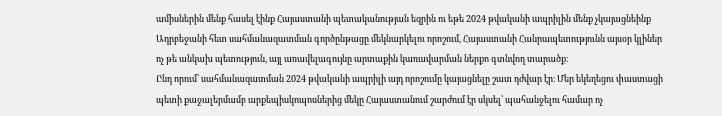ամիսներին մենք հասել էինք Հայաստանի պետականության եզրին ու եթե 2024 թվականի ապրիլին մենք չկայացնեինք Ադրբեջանի հետ սահմանազատման գործընթացը մեկնարկելու որոշում, Հայաստանի Հանրապետությունն այսօր կլիներ ոչ թե անկախ պետություն, այլ առավելագույնը արտաքին կառավարման ներքո գտնվող տարածք։
Ընդ որում՝ սահմանազատման 2024 թվականի ապրիլի այդ որոշումը կայացնելը շատ դժվար էր։ Մեր եկեղեցու փաստացի պետի քաջալերմամբ արքեպիսկոպոսներից մեկը Հայաստանում շարժում էր սկսել՝ պահանջելու համար ոչ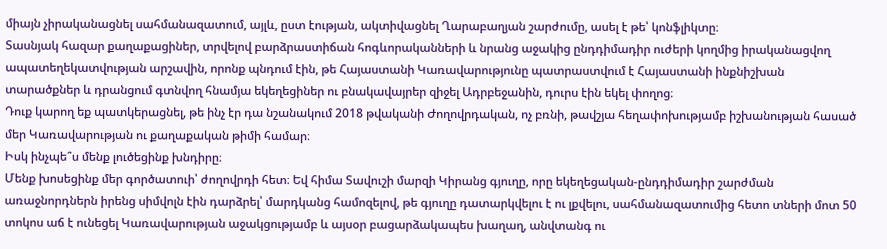միայն չիրականացնել սահմանազատում, այլև, ըստ էության, ակտիվացնել Ղարաբաղյան շարժումը, ասել է թե՝ կոնֆլիկտը։
Տասնյակ հազար քաղաքացիներ, տրվելով բարձրաստիճան հոգևորականների և նրանց աջակից ընդդիմադիր ուժերի կողմից իրականացվող ապատեղեկատվության արշավին, որոնք պնդում էին, թե Հայաստանի Կառավարությունը պատրաստվում է Հայաստանի ինքնիշխան տարածքներ և դրանցում գտնվող հնամյա եկեղեցիներ ու բնակավայրեր զիջել Ադրբեջանին, դուրս էին եկել փողոց։
Դուք կարող եք պատկերացնել, թե ինչ էր դա նշանակում 2018 թվականի Ժողովրդական, ոչ բռնի, թավշյա հեղափոխությամբ իշխանության հասած մեր Կառավարության ու քաղաքական թիմի համար։
Իսկ ինչպե՞ս մենք լուծեցինք խնդիրը։
Մենք խոսեցինք մեր գործատուի՝ ժողովրդի հետ։ Եվ հիմա Տավուշի մարզի Կիրանց գյուղը, որը եկեղեցական-ընդդիմադիր շարժման առաջնորդներն իրենց սիմվոլն էին դարձրել՝ մարդկանց համոզելով, թե գյուղը դատարկվելու է ու լքվելու, սահմանազատումից հետո տների մոտ 50 տոկոս աճ է ունեցել Կառավարության աջակցությամբ և այսօր բացարձակապես խաղաղ, անվտանգ ու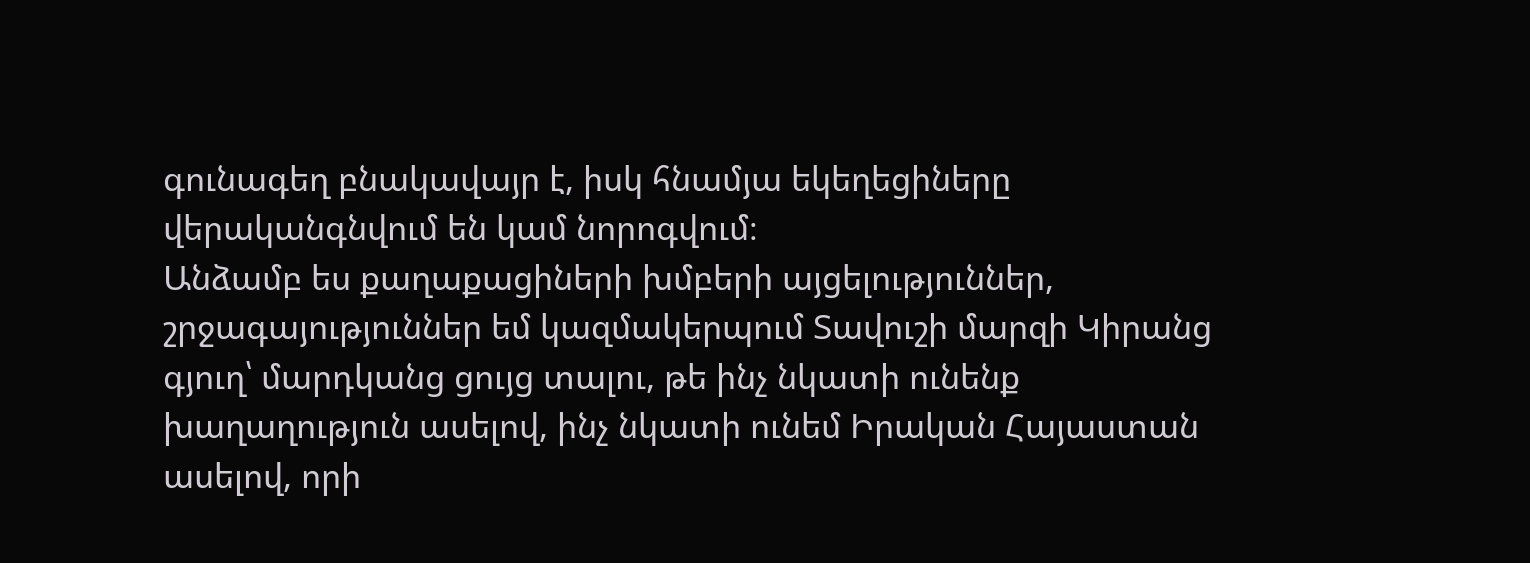գունագեղ բնակավայր է, իսկ հնամյա եկեղեցիները վերականգնվում են կամ նորոգվում։
Անձամբ ես քաղաքացիների խմբերի այցելություններ, շրջագայություններ եմ կազմակերպում Տավուշի մարզի Կիրանց գյուղ՝ մարդկանց ցույց տալու, թե ինչ նկատի ունենք խաղաղություն ասելով, ինչ նկատի ունեմ Իրական Հայաստան ասելով, որի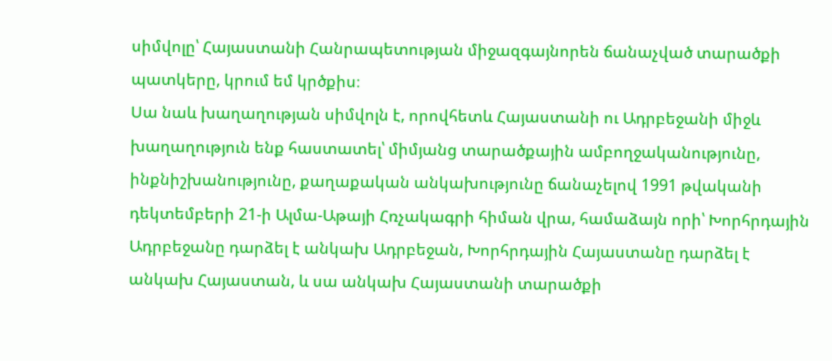սիմվոլը՝ Հայաստանի Հանրապետության միջազգայնորեն ճանաչված տարածքի պատկերը, կրում եմ կրծքիս։
Սա նաև խաղաղության սիմվոլն է, որովհետև Հայաստանի ու Ադրբեջանի միջև խաղաղություն ենք հաստատել՝ միմյանց տարածքային ամբողջականությունը, ինքնիշխանությունը, քաղաքական անկախությունը ճանաչելով 1991 թվականի դեկտեմբերի 21-ի Ալմա-Աթայի Հռչակագրի հիման վրա, համաձայն որի՝ Խորհրդային Ադրբեջանը դարձել է անկախ Ադրբեջան, Խորհրդային Հայաստանը դարձել է անկախ Հայաստան, և սա անկախ Հայաստանի տարածքի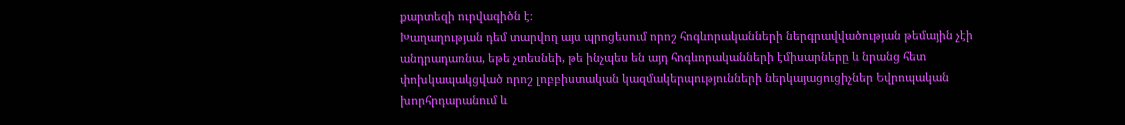քարտեզի ուրվագիծն է։
Խաղաղության դեմ տարվող այս պրոցեսում որոշ հոգևորականների ներգրավվածության թեմային չէի անդրադառնա, եթե չտեսնեի, թե ինչպես են այդ հոգևորականների էմիսարները և նրանց հետ փոխկապակցված որոշ լոբբիստական կազմակերպությունների ներկայացուցիչներ Եվրոպական խորհրդարանում և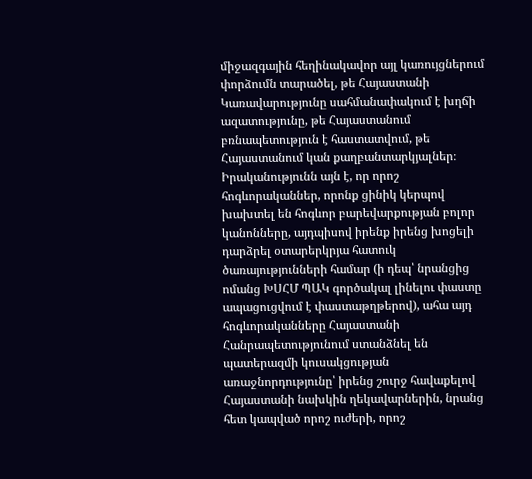միջազգային հեղինակավոր այլ կառույցներում փորձումն տարածել, թե Հայաստանի Կառավարությունը սահմանափակում է խղճի ազատությունը, թե Հայաստանում բռնապետություն է հաստատվում, թե Հայաստանում կան քաղբանտարկյալներ։
Իրականությունն այն է, որ որոշ հոգևորականներ, որոնք ցինիկ կերպով խախտել են հոգևոր բարեվարքության բոլոր կանոնները, այդպիսով իրենք իրենց խոցելի դարձրել օտարերկրյա հատուկ ծառայությունների համար (ի դեպ՝ նրանցից ոմանց ԽՍՀՄ ՊԱԿ գործակալ լինելու փաստը ապացուցվում է փաստաթղթերով), ահա այդ հոգևորականները Հայաստանի Հանրապետությունում ստանձնել են պատերազմի կուսակցության առաջնորդությունը՝ իրենց շուրջ հավաքելով Հայաստանի նախկին ղեկավարներին, նրանց հետ կապված որոշ ուժերի, որոշ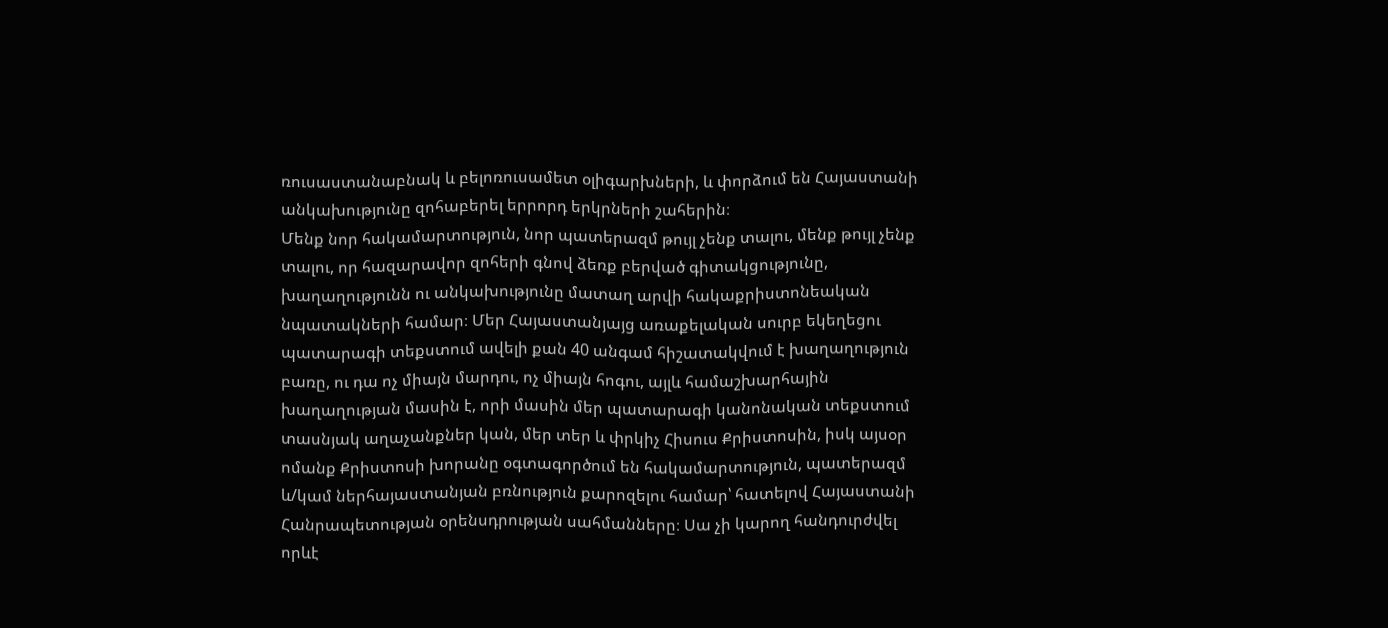ռուսաստանաբնակ և բելոռուսամետ օլիգարխների, և փորձում են Հայաստանի անկախությունը զոհաբերել երրորդ երկրների շահերին։
Մենք նոր հակամարտություն, նոր պատերազմ թույլ չենք տալու, մենք թույլ չենք տալու, որ հազարավոր զոհերի գնով ձեռք բերված գիտակցությունը, խաղաղությունն ու անկախությունը մատաղ արվի հակաքրիստոնեական նպատակների համար։ Մեր Հայաստանյայց առաքելական սուրբ եկեղեցու պատարագի տեքստում ավելի քան 40 անգամ հիշատակվում է խաղաղություն բառը, ու դա ոչ միայն մարդու, ոչ միայն հոգու, այլև համաշխարհային խաղաղության մասին է, որի մասին մեր պատարագի կանոնական տեքստում տասնյակ աղաչանքներ կան, մեր տեր և փրկիչ Հիսուս Քրիստոսին, իսկ այսօր ոմանք Քրիստոսի խորանը օգտագործում են հակամարտություն, պատերազմ և/կամ ներհայաստանյան բռնություն քարոզելու համար՝ հատելով Հայաստանի Հանրապետության օրենսդրության սահմանները։ Սա չի կարող հանդուրժվել որևէ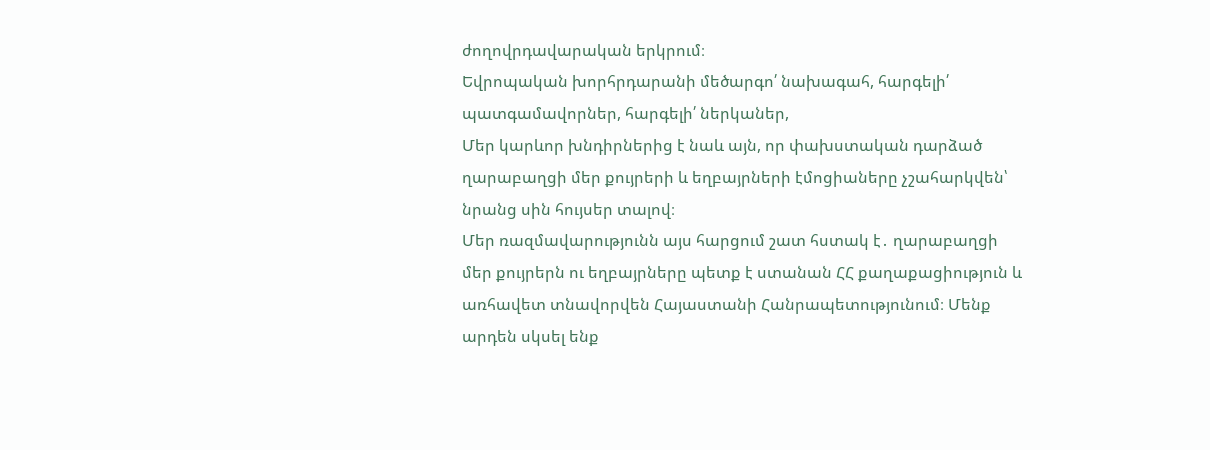ժողովրդավարական երկրում։
Եվրոպական խորհրդարանի մեծարգո՛ նախագահ, հարգելի՛ պատգամավորներ, հարգելի՛ ներկաներ,
Մեր կարևոր խնդիրներից է նաև այն, որ փախստական դարձած ղարաբաղցի մեր քույրերի և եղբայրների էմոցիաները չշահարկվեն՝ նրանց սին հույսեր տալով։
Մեր ռազմավարությունն այս հարցում շատ հստակ է․ ղարաբաղցի մեր քույրերն ու եղբայրները պետք է ստանան ՀՀ քաղաքացիություն և առհավետ տնավորվեն Հայաստանի Հանրապետությունում։ Մենք արդեն սկսել ենք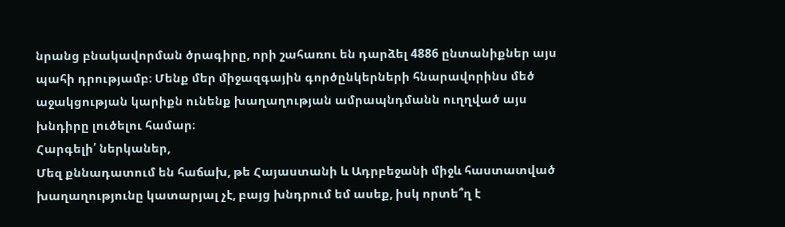նրանց բնակավորման ծրագիրը, որի շահառու են դարձել 4886 ընտանիքներ այս պահի դրությամբ։ Մենք մեր միջազգային գործընկերների հնարավորինս մեծ աջակցության կարիքն ունենք խաղաղության ամրապնդմանն ուղղված այս խնդիրը լուծելու համար։
Հարգելի՛ ներկաներ,
Մեզ քննադատում են հաճախ, թե Հայաստանի և Ադրբեջանի միջև հաստատված խաղաղությունը կատարյալ չէ, բայց խնդրում եմ ասեք, իսկ որտե՞ղ է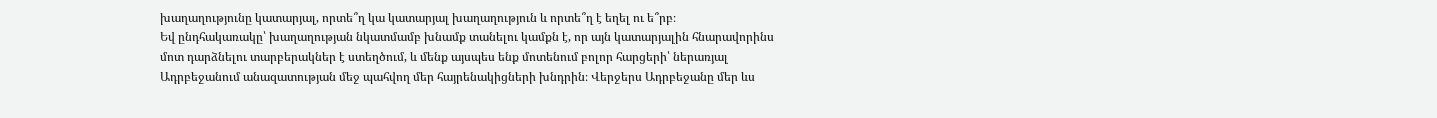խաղաղությունը կատարյալ, որտե՞ղ կա կատարյալ խաղաղություն և որտե՞ղ է եղել ու ե՞րբ։
Եվ ընդհակառակը՝ խաղաղության նկատմամբ խնամք տանելու կամքն է, որ այն կատարյալին հնարավորինս մոտ դարձնելու տարբերակներ է ստեղծում, և մենք այսպես ենք մոտենում բոլոր հարցերի՝ ներառյալ Ադրբեջանում անազատության մեջ պահվող մեր հայրենակիցների խնդրին։ Վերջերս Ադրբեջանը մեր ևս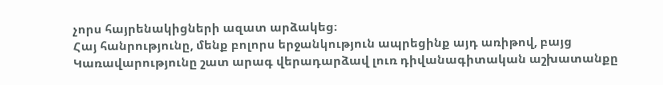չորս հայրենակիցների ազատ արձակեց։
Հայ հանրությունը, մենք բոլորս երջանկություն ապրեցինք այդ առիթով, բայց Կառավարությունը շատ արագ վերադարձավ լուռ դիվանագիտական աշխատանքը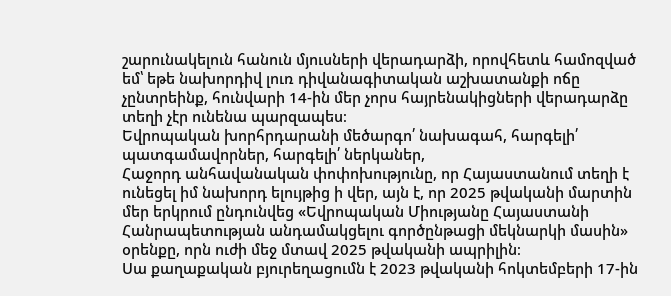շարունակելուն հանուն մյուսների վերադարձի, որովհետև համոզված եմ՝ եթե նախորդիվ լուռ դիվանագիտական աշխատանքի ոճը չընտրեինք, հունվարի 14-ին մեր չորս հայրենակիցների վերադարձը տեղի չէր ունենա պարզապես։
Եվրոպական խորհրդարանի մեծարգո՛ նախագահ, հարգելի՛ պատգամավորներ, հարգելի՛ ներկաներ,
Հաջորդ անհավանական փոփոխությունը, որ Հայաստանում տեղի է ունեցել իմ նախորդ ելույթից ի վեր, այն է, որ 2025 թվականի մարտին մեր երկրում ընդունվեց «Եվրոպական Միությանը Հայաստանի Հանրապետության անդամակցելու գործընթացի մեկնարկի մասին» օրենքը, որն ուժի մեջ մտավ 2025 թվականի ապրիլին։
Սա քաղաքական բյուրեղացումն է 2023 թվականի հոկտեմբերի 17-ին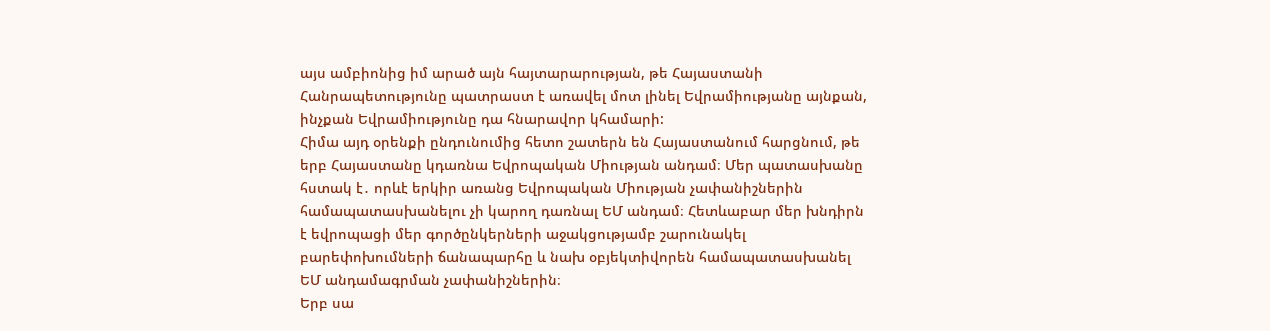այս ամբիոնից իմ արած այն հայտարարության, թե Հայաստանի Հանրապետությունը պատրաստ է առավել մոտ լինել Եվրամիությանը այնքան, ինչքան Եվրամիությունը դա հնարավոր կհամարի:
Հիմա այդ օրենքի ընդունումից հետո շատերն են Հայաստանում հարցնում, թե երբ Հայաստանը կդառնա Եվրոպական Միության անդամ։ Մեր պատասխանը հստակ է․ որևէ երկիր առանց Եվրոպական Միության չափանիշներին համապատասխանելու չի կարող դառնալ ԵՄ անդամ։ Հետևաբար մեր խնդիրն է եվրոպացի մեր գործընկերների աջակցությամբ շարունակել բարեփոխումների ճանապարհը և նախ օբյեկտիվորեն համապատասխանել ԵՄ անդամագրման չափանիշներին։
Երբ սա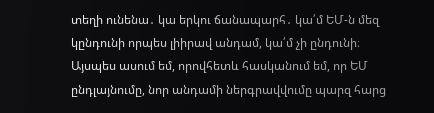տեղի ունենա․ կա երկու ճանապարհ․ կա՛մ ԵՄ-ն մեզ կընդունի որպես լիիրավ անդամ, կա՛մ չի ընդունի։ Այսպես ասում եմ, որովհետև հասկանում եմ, որ ԵՄ ընդլայնումը, նոր անդամի ներգրավվումը պարզ հարց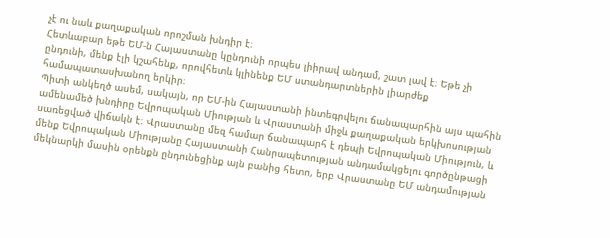չէ ու նաև քաղաքական որոշման խնդիր է։
Հետևաբար եթե ԵՄ-ն Հայաստանը կընդունի որպես լիիրավ անդամ, շատ լավ է։ Եթե չի ընդունի, մենք էլի կշահենք, որովհետև կլինենք ԵՄ ստանդարտներին լիարժեք համապատասխանող երկիր։
Պիտի անկեղծ ասեմ, սակայն, որ ԵՄ-ին Հայաստանի ինտեգրվելու ճանապարհին այս պահին ամենամեծ խնդիրը Եվրոպական Միության և Վրաստանի միջև քաղաքական երկխոսության սառեցված վիճակն է։ Վրաստանը մեզ համար ճանապարհ է դեպի Եվրոպական Միություն, և մենք Եվրոպական Միությանը Հայաստանի Հանրապետության անդամակցելու գործընթացի մեկնարկի մասին օրենքն ընդունեցինք այն բանից հետո, երբ Վրաստանը ԵՄ անդամության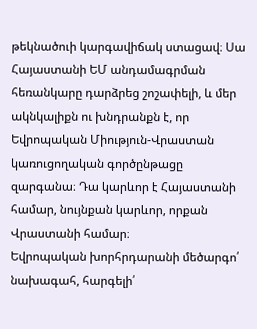թեկնածուի կարգավիճակ ստացավ։ Սա Հայաստանի ԵՄ անդամագրման հեռանկարը դարձրեց շոշափելի, և մեր ակնկալիքն ու խնդրանքն է, որ Եվրոպական Միություն-Վրաստան կառուցողական գործընթացը զարգանա։ Դա կարևոր է Հայաստանի համար, նույնքան կարևոր, որքան Վրաստանի համար։
Եվրոպական խորհրդարանի մեծարգո՛ նախագահ, հարգելի՛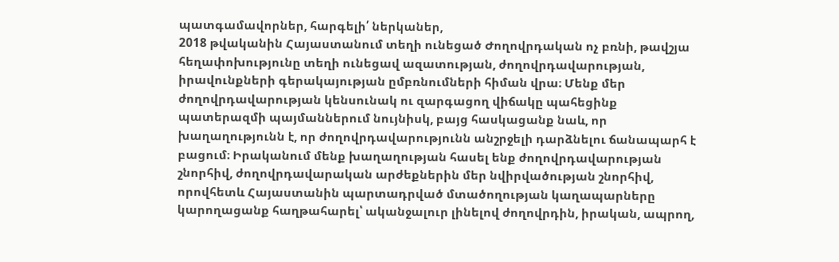պատգամավորներ, հարգելի՛ ներկաներ,
2018 թվականին Հայաստանում տեղի ունեցած Ժողովրդական ոչ բռնի, թավշյա հեղափոխությունը տեղի ունեցավ ազատության, ժողովրդավարության, իրավունքների գերակայության ըմբռնումների հիման վրա։ Մենք մեր ժողովրդավարության կենսունակ ու զարգացող վիճակը պահեցինք պատերազմի պայմաններում նույնիսկ, բայց հասկացանք նաև, որ խաղաղությունն է, որ ժողովրդավարությունն անշրջելի դարձնելու ճանապարհ է բացում։ Իրականում մենք խաղաղության հասել ենք ժողովրդավարության շնորհիվ, ժողովրդավարական արժեքներին մեր նվիրվածության շնորհիվ, որովհետև Հայաստանին պարտադրված մտածողության կաղապարները կարողացանք հաղթահարել՝ ականջալուր լինելով ժողովրդին, իրական, ապրող,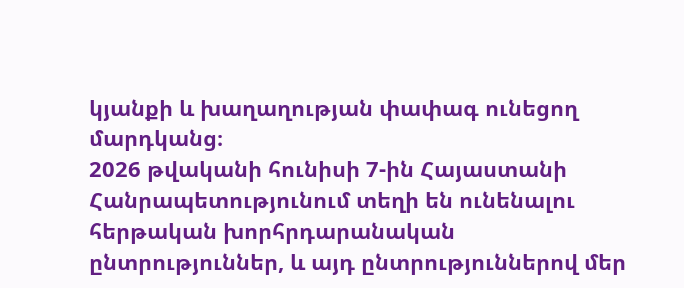կյանքի և խաղաղության փափագ ունեցող մարդկանց։
2026 թվականի հունիսի 7-ին Հայաստանի Հանրապետությունում տեղի են ունենալու հերթական խորհրդարանական ընտրություններ, և այդ ընտրություններով մեր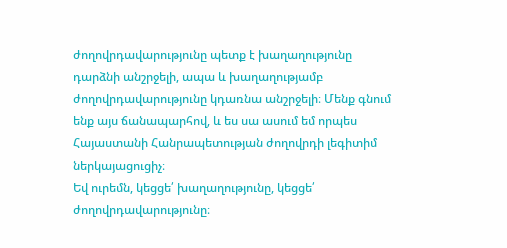ժողովրդավարությունը պետք է խաղաղությունը դարձնի անշրջելի, ապա և խաղաղությամբ ժողովրդավարությունը կդառնա անշրջելի։ Մենք գնում ենք այս ճանապարհով, և ես սա ասում եմ որպես Հայաստանի Հանրապետության ժողովրդի լեգիտիմ ներկայացուցիչ։
Եվ ուրեմն, կեցցե՛ խաղաղությունը, կեցցե՛ ժողովրդավարությունը։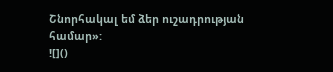Շնորհակալ եմ ձեր ուշադրության համար»:
![]()